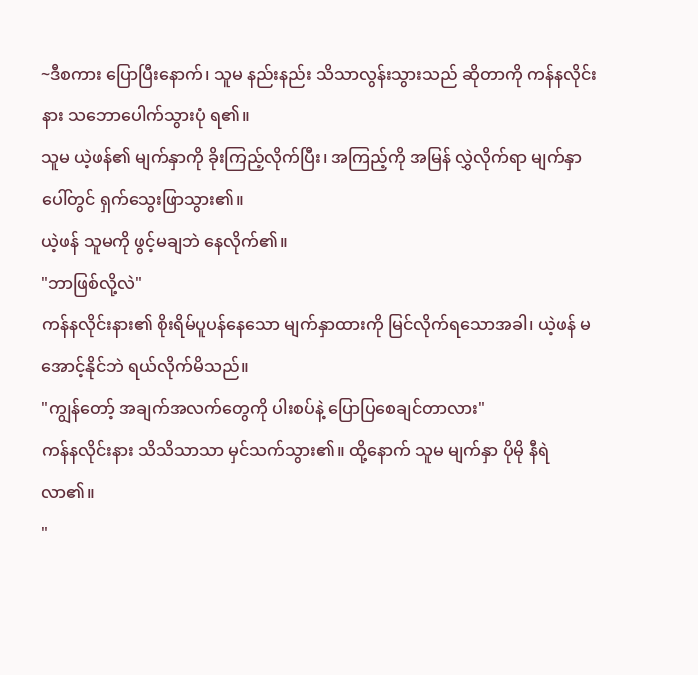~ဒီစကား ပြောပြီးနောက်၊ သူမ နည်းနည်း သိသာလွန်းသွားသည် ဆိုတာကို ကန်နလိုင်းနား သဘောပေါက်သွားပုံ ရ၏။
သူမ ယဲ့ဖန်၏ မျက်နှာကို ခိုးကြည့်လိုက်ပြီး၊ အကြည့်ကို အမြန် လွှဲလိုက်ရာ မျက်နှာပေါ်တွင် ရှက်သွေးဖြာသွား၏။
ယဲ့ဖန် သူမကို ဖွင့်မချဘဲ နေလိုက်၏။
"ဘာဖြစ်လို့လဲ"
ကန်နလိုင်းနား၏ စိုးရိမ်ပူပန်နေသော မျက်နှာထားကို မြင်လိုက်ရသောအခါ၊ ယဲ့ဖန် မအောင့်နိုင်ဘဲ ရယ်လိုက်မိသည်။
"ကျွန်တော့် အချက်အလက်တွေကို ပါးစပ်နဲ့ ပြောပြစေချင်တာလား"
ကန်နလိုင်းနား သိသိသာသာ မှင်သက်သွား၏။ ထို့နောက် သူမ မျက်နှာ ပိုမို နီရဲလာ၏။
"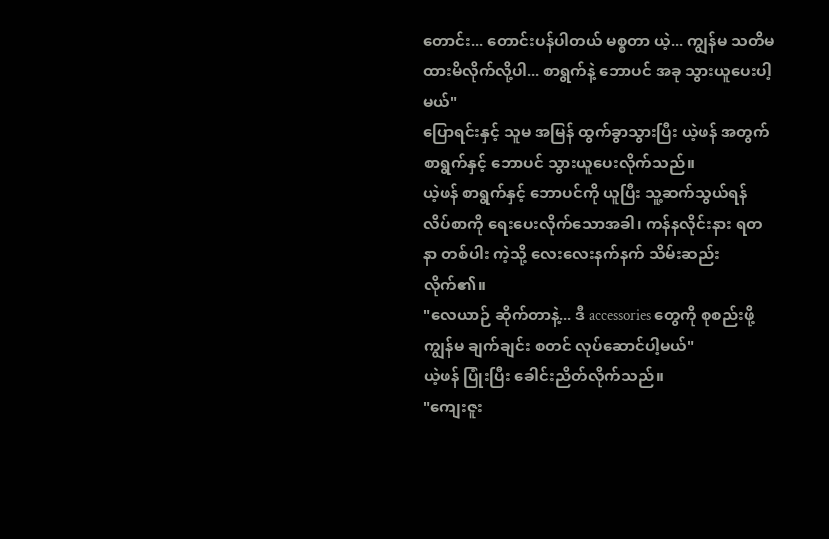တောင်း... တောင်းပန်ပါတယ် မစ္စတာ ယဲ့... ကျွန်မ သတိမထားမိလိုက်လို့ပါ... စာရွက်နဲ့ ဘောပင် အခု သွားယူပေးပါ့မယ်"
ပြောရင်းနှင့် သူမ အမြန် ထွက်ခွာသွားပြီး ယဲ့ဖန် အတွက် စာရွက်နှင့် ဘောပင် သွားယူပေးလိုက်သည်။
ယဲ့ဖန် စာရွက်နှင့် ဘောပင်ကို ယူပြီး သူ့ဆက်သွယ်ရန် လိပ်စာကို ရေးပေးလိုက်သောအခါ၊ ကန်နလိုင်းနား ရတနာ တစ်ပါး ကဲ့သို့ လေးလေးနက်နက် သိမ်းဆည်းလိုက်၏။
"လေယာဉ် ဆိုက်တာနဲ့... ဒီ accessories တွေကို စုစည်းဖို့ ကျွန်မ ချက်ချင်း စတင် လုပ်ဆောင်ပါ့မယ်"
ယဲ့ဖန် ပြုံးပြီး ခေါင်းညိတ်လိုက်သည်။
"ကျေးဇူး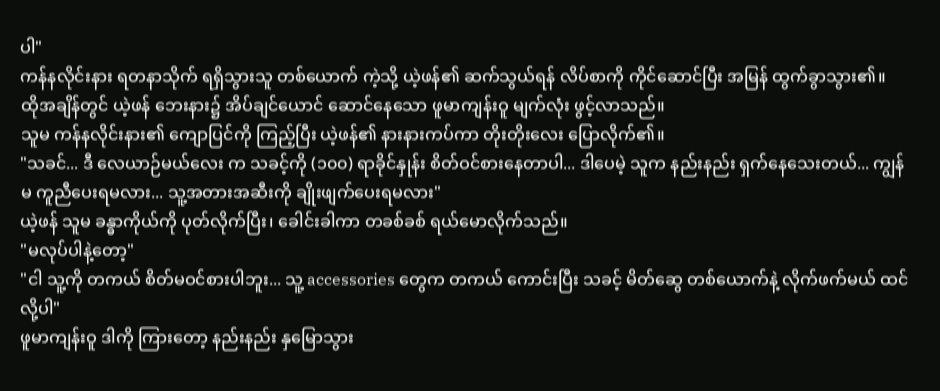ပါ"
ကန်နလိုင်းနား ရတနာသိုက် ရရှိသွားသူ တစ်ယောက် ကဲ့သို့ ယဲ့ဖန်၏ ဆက်သွယ်ရန် လိပ်စာကို ကိုင်ဆောင်ပြီး အမြန် ထွက်ခွာသွား၏။
ထိုအချိန်တွင် ယဲ့ဖန် ဘေးနား၌ အိပ်ချင်ယောင် ဆောင်နေသော ဖူမာကျန်းဝူ မျက်လုံး ဖွင့်လာသည်။
သူမ ကန်နလိုင်းနား၏ ကျောပြင်ကို ကြည့်ပြီး ယဲ့ဖန်၏ နားနားကပ်ကာ တိုးတိုးလေး ပြောလိုက်၏။
"သခင်... ဒီ လေယာဉ်မယ်လေး က သခင့်ကို (၁၀၀) ရာခိုင်နှုန်း စိတ်ဝင်စားနေတာပါ... ဒါပေမဲ့ သူက နည်းနည်း ရှက်နေသေးတယ်... ကျွန်မ ကူညီပေးရမလား... သူ့အတားအဆီးကို ချိုးဖျက်ပေးရမလား"
ယဲ့ဖန် သူမ ခန္ဓာကိုယ်ကို ပုတ်လိုက်ပြီး၊ ခေါင်းခါကာ တခစ်ခစ် ရယ်မောလိုက်သည်။
"မလုပ်ပါနဲ့တော့"
"ငါ သူ့ကို တကယ် စိတ်မဝင်စားပါဘူး... သူ့ accessories တွေက တကယ် ကောင်းပြီး သခင့် မိတ်ဆွေ တစ်ယောက်နဲ့ လိုက်ဖက်မယ် ထင်လို့ပါ"
ဖူမာကျန်းဝူ ဒါကို ကြားတော့ နည်းနည်း နှမြောသွား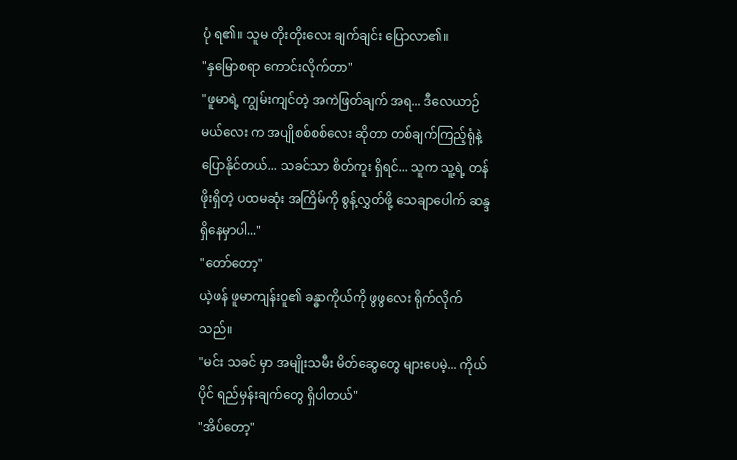ပုံ ရ၏။ သူမ တိုးတိုးလေး ချက်ချင်း ပြောလာ၏။
"နှမြောစရာ ကောင်းလိုက်တာ"
"ဖူမာရဲ့ ကျွမ်းကျင်တဲ့ အကဲဖြတ်ချက် အရ... ဒီလေယာဉ်မယ်လေး က အပျိုစစ်စစ်လေး ဆိုတာ တစ်ချက်ကြည့်ရုံနဲ့ ပြောနိုင်တယ်... သခင်သာ စိတ်ကူး ရှိရင်... သူက သူ့ရဲ့ တန်ဖိုးရှိတဲ့ ပထမဆုံး အကြိမ်ကို စွန့်လွှတ်ဖို့ သေချာပေါက် ဆန္ဒရှိနေမှာပါ..."
"တော်တော့"
ယဲ့ဖန် ဖူမာကျန်းဝူ၏ ခန္ဓာကိုယ်ကို ဖွဖွလေး ရိုက်လိုက်သည်။
"မင်း သခင် မှာ အမျိုးသမီး မိတ်ဆွေတွေ များပေမဲ့... ကိုယ်ပိုင် ရည်မှန်းချက်တွေ ရှိပါတယ်"
"အိပ်တော့"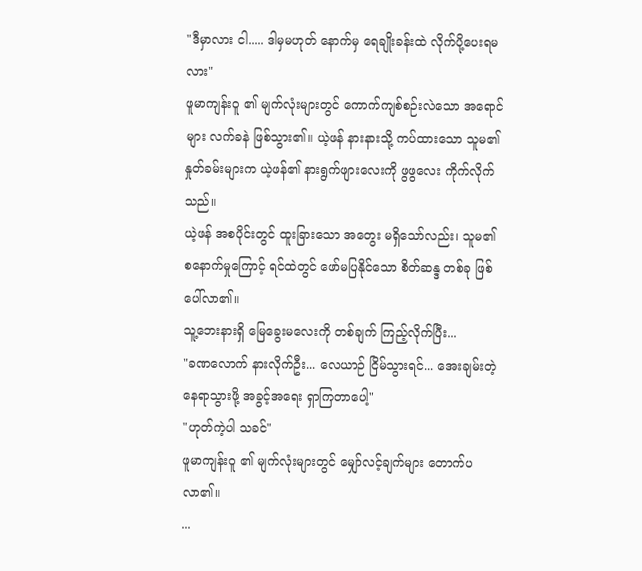"ဒီမှာလား ငါ..... ဒါမှမဟုတ် နောက်မှ ရေချိုးခန်းထဲ လိုက်ပို့ပေးရမလား"
ဖူမာကျန်းဝူ ၏ မျက်လုံးများတွင် ကောက်ကျစ်စဉ်းလဲသော အရောင်များ လက်ခနဲ ဖြစ်သွား၏။ ယဲ့ဖန် နားနားသို့ ကပ်ထားသော သူမ၏ နှုတ်ခမ်းများက ယဲ့ဖန်၏ နားရွက်ဖျားလေးကို ဖွဖွလေး ကိုက်လိုက်သည်။
ယဲ့ဖန် အစပိုင်းတွင် ထူးခြားသော အတွေး မရှိသော်လည်း၊ သူမ၏ စနောက်မှုကြောင့် ရင်ထဲတွင် ဖော်မပြနိုင်သော စိတ်ဆန္ဒ တစ်ခု ဖြစ်ပေါ်လာ၏။
သူ့ဘေးနားရှိ မြေခွေးမလေးကို တစ်ချက် ကြည့်လိုက်ပြီး...
"ခဏလောက် နားလိုက်ဦး... လေယာဉ် ငြိမ်သွားရင်... အေးချမ်းတဲ့နေရာသွားဖို့ အခွင့်အရေး ရှာကြတာပေါ့"
"ဟုတ်ကဲ့ပါ သခင်"
ဖူမာကျန်းဝူ ၏ မျက်လုံးများတွင် မျှော်လင့်ချက်များ တောက်ပလာ၏။
...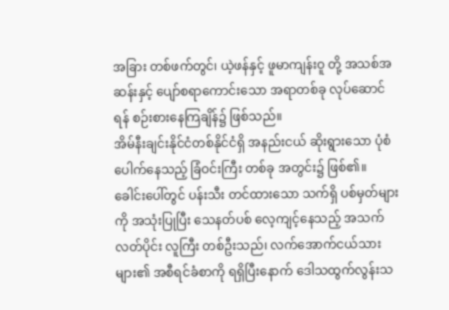အခြား တစ်ဖက်တွင်၊ ယဲ့ဖန်နှင့် ဖူမာကျန်းဝူ တို့ အသစ်အဆန်းနှင့် ပျော်စရာကောင်းသော အရာတစ်ခု လုပ်ဆောင်ရန် စဉ်းစားနေကြချိန်၌ ဖြစ်သည်။
အိမ်နီးချင်းနိုင်ငံတစ်နိုင်ငံရှိ အနည်းငယ် ဆိုးရွားသော ပုံစံ ပေါက်နေသည့် ခြံဝင်းကြီး တစ်ခု အတွင်း၌ ဖြစ်၏။
ခေါင်းပေါ်တွင် ပန်းသီး တင်ထားသော သက်ရှိ ပစ်မှတ်များကို အသုံးပြုပြီး သေနတ်ပစ် လေ့ကျင့်နေသည့် အသက်လတ်ပိုင်း လူကြီး တစ်ဦးသည်၊ လက်အောက်ငယ်သားများ၏ အစီရင်ခံစာကို ရရှိပြီးနောက် ဒေါသထွက်လွန်းသ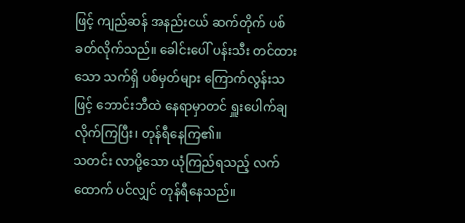ဖြင့် ကျည်ဆန် အနည်းငယ် ဆက်တိုက် ပစ်ခတ်လိုက်သည်။ ခေါင်းပေါ် ပန်းသီး တင်ထားသော သက်ရှိ ပစ်မှတ်များ ကြောက်လွန်းသဖြင့် ဘောင်းဘီထဲ နေရာမှာတင် ရှူးပေါက်ချလိုက်ကြပြီး၊ တုန်ရီနေကြ၏။
သတင်း လာပို့သော ယုံကြည်ရသည့် လက်ထောက် ပင်လျှင် တုန်ရီနေသည်။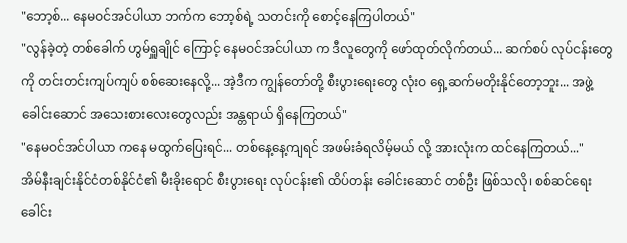"ဘော့စ်... နေမဝင်အင်ပါယာ ဘက်က ဘော့စ်ရဲ့ သတင်းကို စောင့်နေကြပါတယ်"
"လွန်ခဲ့တဲ့ တစ်ခေါက် ဟွမ်ရှူချိုင် ကြောင့် နေမဝင်အင်ပါယာ က ဒီလူတွေကို ဖော်ထုတ်လိုက်တယ်... ဆက်စပ် လုပ်ငန်းတွေကို တင်းတင်းကျပ်ကျပ် စစ်ဆေးနေလို့... အဲ့ဒီက ကျွန်တော်တို့ စီးပွားရေးတွေ လုံးဝ ရှေ့ဆက်မတိုးနိုင်တော့ဘူး... အဖွဲ့ခေါင်းဆောင် အသေးစားလေးတွေလည်း အန္တရာယ် ရှိနေကြတယ်"
"နေမဝင်အင်ပါယာ ကနေ မထွက်ပြေးရင်... တစ်နေ့နေ့ကျရင် အဖမ်းခံရလိမ့်မယ် လို့ အားလုံးက ထင်နေကြတယ်..."
အိမ်နီးချင်းနိုင်ငံတစ်နိုင်ငံ၏ မီးခိုးရောင် စီးပွားရေး လုပ်ငန်း၏ ထိပ်တန်း ခေါင်းဆောင် တစ်ဦး ဖြစ်သလို၊ စစ်ဆင်ရေး ခေါင်း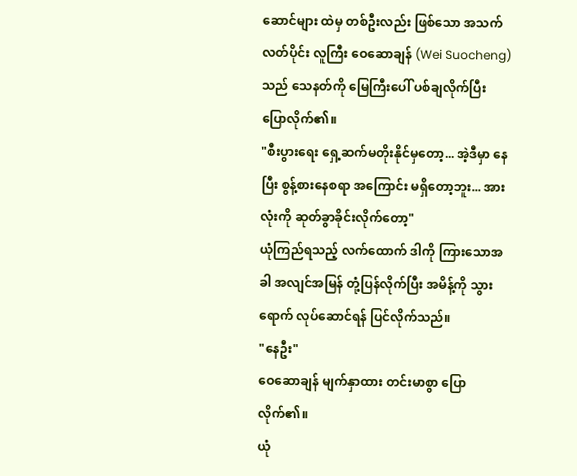ဆောင်များ ထဲမှ တစ်ဦးလည်း ဖြစ်သော အသက်လတ်ပိုင်း လူကြီး ဝေဆောချန် (Wei Suocheng) သည် သေနတ်ကို မြေကြီးပေါ် ပစ်ချလိုက်ပြီး ပြောလိုက်၏။
"စီးပွားရေး ရှေ့ဆက်မတိုးနိုင်မှတော့... အဲ့ဒီမှာ နေပြီး စွန့်စားနေစရာ အကြောင်း မရှိတော့ဘူး... အားလုံးကို ဆုတ်ခွာခိုင်းလိုက်တော့"
ယုံကြည်ရသည့် လက်ထောက် ဒါကို ကြားသောအခါ အလျင်အမြန် တုံ့ပြန်လိုက်ပြီး အမိန့်ကို သွားရောက် လုပ်ဆောင်ရန် ပြင်လိုက်သည်။
"နေဦး"
ဝေဆောချန် မျက်နှာထား တင်းမာစွာ ပြောလိုက်၏။
ယုံ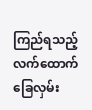ကြည်ရသည့် လက်ထောက် ခြေလှမ်း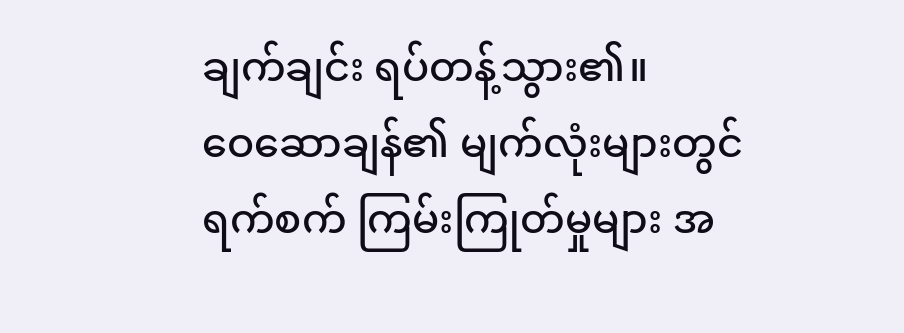ချက်ချင်း ရပ်တန့်သွား၏။
ဝေဆောချန်၏ မျက်လုံးများတွင် ရက်စက် ကြမ်းကြုတ်မှုများ အ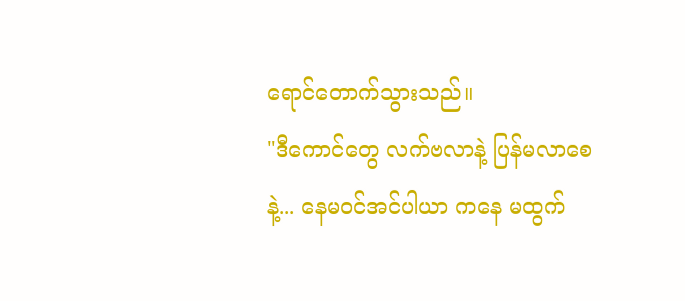ရောင်တောက်သွားသည်။
"ဒီကောင်တွေ လက်ဗလာနဲ့ ပြန်မလာစေနဲ့... နေမဝင်အင်ပါယာ ကနေ မထွက်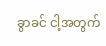ခွာခင် ငါ့အတွက်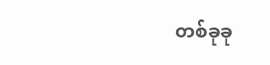တစ်ခုခု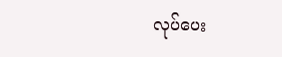လုပ်ပေး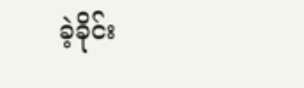ခဲ့ခိုင်း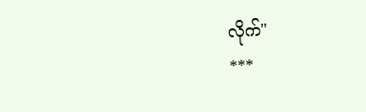လိုက်"
***